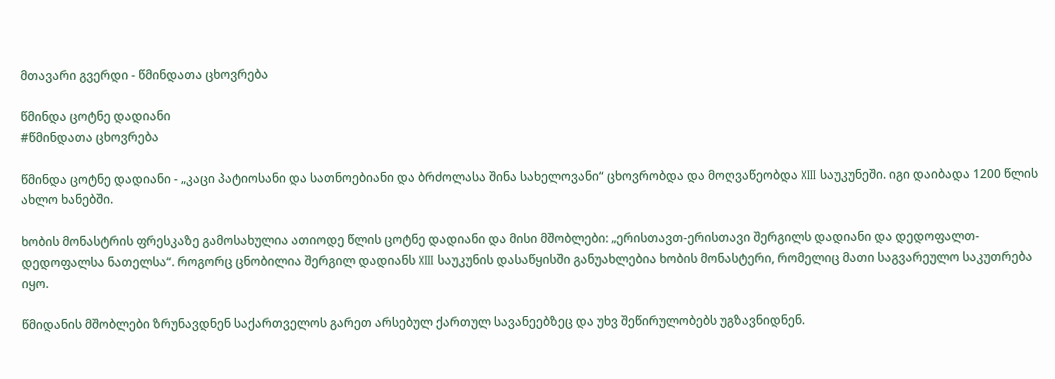მთავარი გვერდი - წმინდათა ცხოვრება

წმინდა ცოტნე დადიანი
#წმინდათა ცხოვრება

წმინდა ცოტნე დადიანი - „კაცი პატიოსანი და სათნოებიანი და ბრძოლასა შინა სახელოვანი“ ცხოვრობდა და მოღვაწეობდა XIII საუკუნეში. იგი დაიბადა 1200 წლის ახლო ხანებში.

ხობის მონასტრის ფრესკაზე გამოსახულია ათიოდე წლის ცოტნე დადიანი და მისი მშობლები: „ერისთავთ-ერისთავი შერგილს დადიანი და დედოფალთ-დედოფალსა ნათელსა“. როგორც ცნობილია შერგილ დადიანს XIII საუკუნის დასაწყისში განუახლებია ხობის მონასტერი, რომელიც მათი საგვარეულო საკუთრება იყო.

წმიდანის მშობლები ზრუნავდნენ საქართველოს გარეთ არსებულ ქართულ სავანეებზეც და უხვ შეწირულობებს უგზავნიდნენ.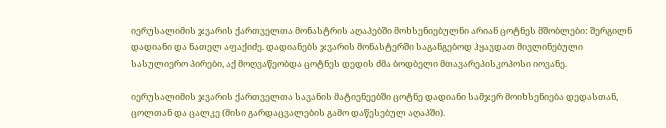იერუსალიმის ჯვარის ქართველთა მონასტრის აღაპებში მოხსენიებულნი არიან ცოტნეს მშობლები: შერგილნ დადიანი და ნათელ აფაქიძე. დადიანებს ჯვარის მონასტერში საგანგებოდ ჰყავდათ მივლინებული სასულიერო პირები, აქ მოღვაწეობდა ცოტნეს დედის ძმა ბოდბელი მთავარეპისკოპოსი იოვანე.

იერუსალიმის ჯვარის ქართველთა სავანის მატიენეებში ცოტნე დადიანი სამჯერ მოიხსენიება დედასთან, ცოლთან და ცალკე (მისი გარდაცვალების გამო დაწესებულ აღაპში).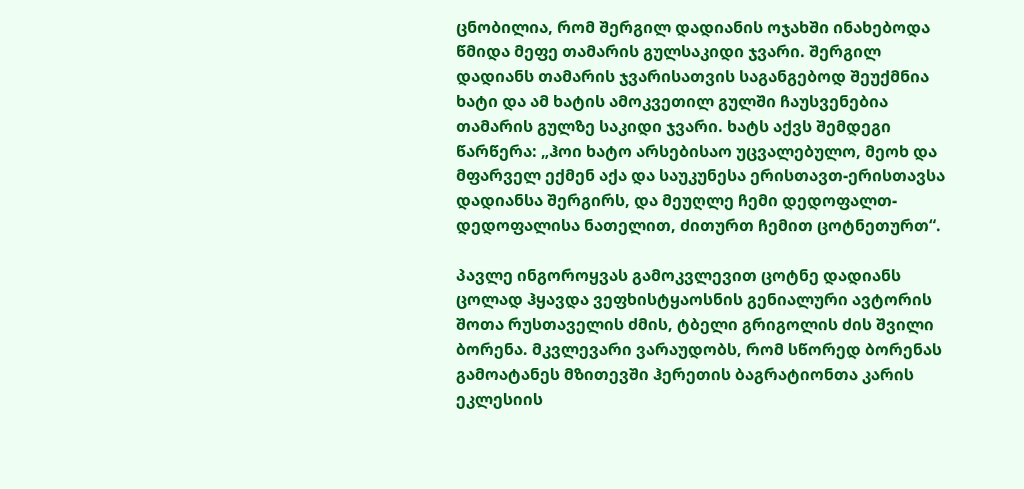ცნობილია, რომ შერგილ დადიანის ოჯახში ინახებოდა წმიდა მეფე თამარის გულსაკიდი ჯვარი. შერგილ დადიანს თამარის ჯვარისათვის საგანგებოდ შეუქმნია ხატი და ამ ხატის ამოკვეთილ გულში ჩაუსვენებია თამარის გულზე საკიდი ჯვარი. ხატს აქვს შემდეგი წარწერა: „ჰოი ხატო არსებისაო უცვალებულო, მეოხ და მფარველ ექმენ აქა და საუკუნესა ერისთავთ-ერისთავსა დადიანსა შერგირს, და მეუღლე ჩემი დედოფალთ-დედოფალისა ნათელით, ძითურთ ჩემით ცოტნეთურთ“.

პავლე ინგოროყვას გამოკვლევით ცოტნე დადიანს ცოლად ჰყავდა ვეფხისტყაოსნის გენიალური ავტორის შოთა რუსთაველის ძმის, ტბელი გრიგოლის ძის შვილი ბორენა. მკვლევარი ვარაუდობს, რომ სწორედ ბორენას გამოატანეს მზითევში ჰერეთის ბაგრატიონთა კარის ეკლესიის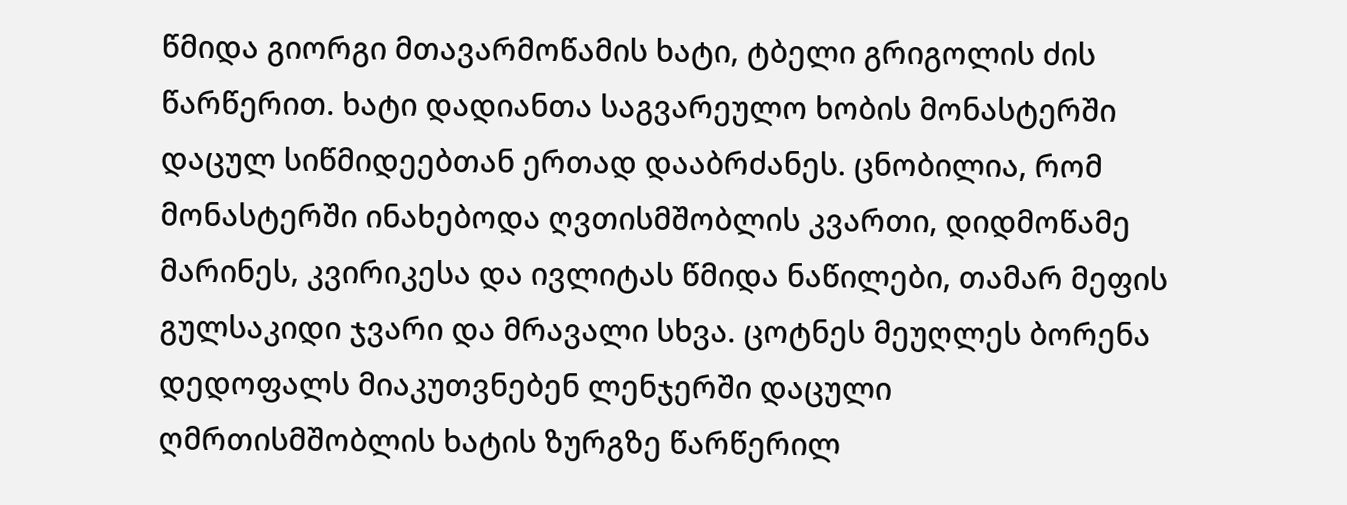წმიდა გიორგი მთავარმოწამის ხატი, ტბელი გრიგოლის ძის წარწერით. ხატი დადიანთა საგვარეულო ხობის მონასტერში დაცულ სიწმიდეებთან ერთად დააბრძანეს. ცნობილია, რომ მონასტერში ინახებოდა ღვთისმშობლის კვართი, დიდმოწამე მარინეს, კვირიკესა და ივლიტას წმიდა ნაწილები, თამარ მეფის გულსაკიდი ჯვარი და მრავალი სხვა. ცოტნეს მეუღლეს ბორენა დედოფალს მიაკუთვნებენ ლენჯერში დაცული ღმრთისმშობლის ხატის ზურგზე წარწერილ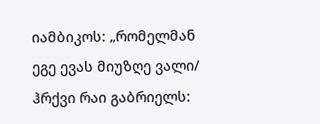იამბიკოს: „რომელმან ეგე ევას მიუზღე ვალი/ ჰრქვი რაი გაბრიელს: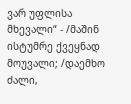ვარ უფლისა მხევალი“ - /მაშინ ისტუმრე ქვეყნად მოუვალი; /დაემხო ძალი,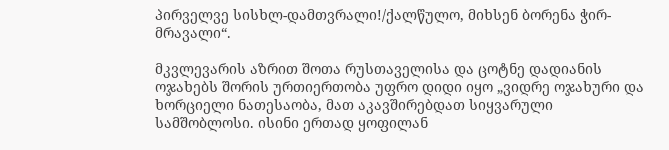პირველვე სისხლ-დამთვრალი!/ქალწულო, მიხსენ ბორენა ჭირ-მრავალი“.

მკვლევარის აზრით შოთა რუსთაველისა და ცოტნე დადიანის ოჯახებს შორის ურთიერთობა უფრო დიდი იყო „ვიდრე ოჯახური და ხორციელი ნათესაობა, მათ აკავშირებდათ სიყვარული სამშობლოსი. ისინი ერთად ყოფილან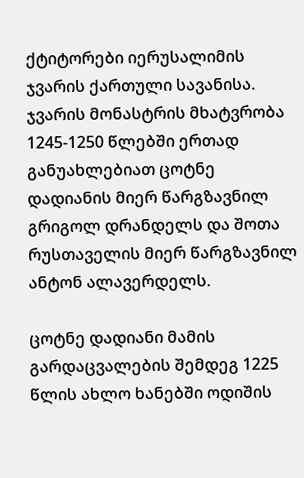ქტიტორები იერუსალიმის ჯვარის ქართული სავანისა. ჯვარის მონასტრის მხატვრობა 1245-1250 წლებში ერთად განუახლებიათ ცოტნე დადიანის მიერ წარგზავნილ გრიგოლ დრანდელს და შოთა რუსთაველის მიერ წარგზავნილ ანტონ ალავერდელს.

ცოტნე დადიანი მამის გარდაცვალების შემდეგ 1225 წლის ახლო ხანებში ოდიშის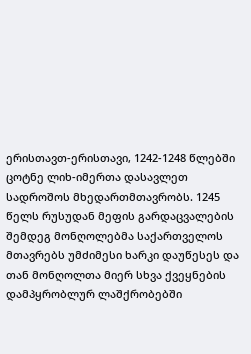ერისთავთ-ერისთავი, 1242-1248 წლებში ცოტნე ლიხ-იმერთა დასავლეთ სადროშოს მხედართმთავრობს. 1245 წელს რუსუდან მეფის გარდაცვალების შემდეგ მონღოლებმა საქართველოს მთავრებს უმძიმესი ხარკი დაუწესეს და თან მონღოლთა მიერ სხვა ქვეყნების დამპყრობლურ ლაშქრობებში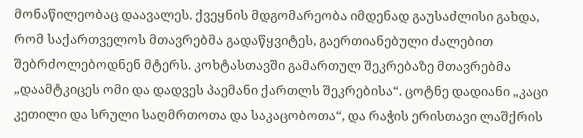მონაწილეობაც დაავალეს. ქვეყნის მდგომარეობა იმდენად გაუსაძლისი გახდა, რომ საქართველოს მთავრებმა გადაწყვიტეს, გაერთიანებული ძალებით შებრძოლებოდნენ მტერს. კოხტასთავში გამართულ შეკრებაზე მთავრებმა „დაამტკიცეს ომი და დადვეს პაემანი ქართლს შეკრებისა“. ცოტნე დადიანი „კაცი კეთილი და სრული საღმრთოთა და საკაცობოთა“, და რაჭის ერისთავი ლაშქრის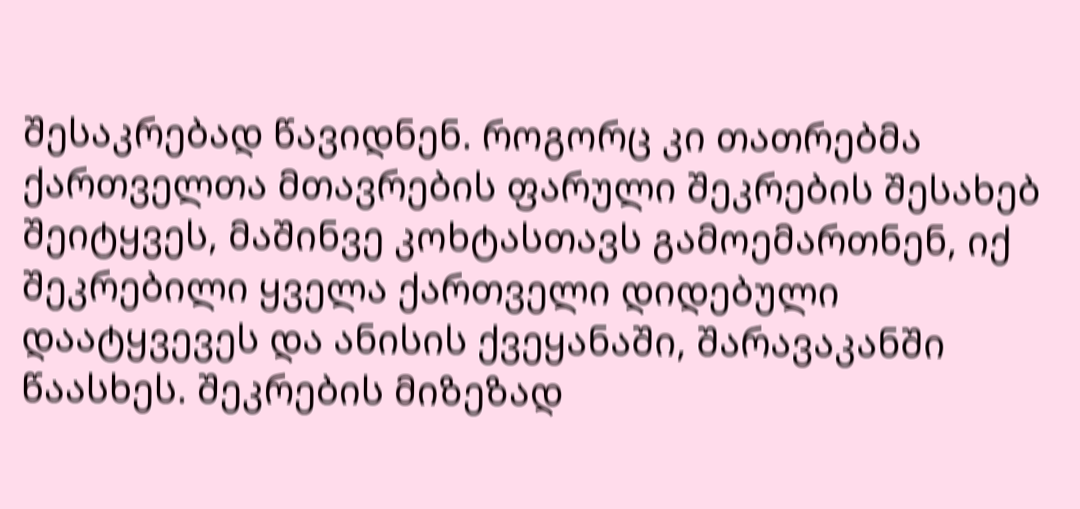შესაკრებად წავიდნენ. როგორც კი თათრებმა ქართველთა მთავრების ფარული შეკრების შესახებ შეიტყვეს, მაშინვე კოხტასთავს გამოემართნენ, იქ შეკრებილი ყველა ქართველი დიდებული დაატყვევეს და ანისის ქვეყანაში, შარავაკანში წაასხეს. შეკრების მიზეზად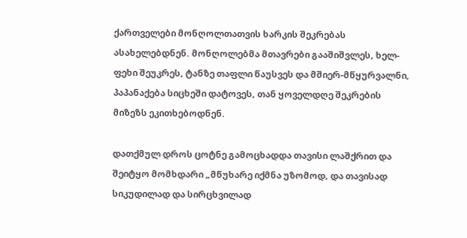ქართველები მონღოლთათვის ხარკის შეკრებას ასახელებდნენ. მონღოლებმა მთავრები გააშიშვლეს, ხელ-ფეხი შეუკრეს, ტანზე თაფლი წაუსვეს და მშიერ-მწყურვალნი, პაპანაქება სიცხეში დატოვეს, თან ყოველდღე შეკრების მიზეზს ეკითხებოდნენ.

დათქმულ დროს ცოტნე გამოცხადდა თავისი ლაშქრით და შეიტყო მომხდარი „მწუხარე იქმნა უზომოდ, და თავისად სიკუდილად და სირცხვილად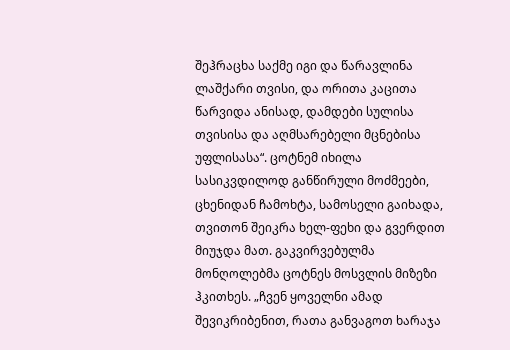შეჰრაცხა საქმე იგი და წარავლინა ლაშქარი თვისი, და ორითა კაცითა წარვიდა ანისად, დამდები სულისა თვისისა და აღმსარებელი მცნებისა უფლისასა“. ცოტნემ იხილა სასიკვდილოდ განწირული მოძმეები, ცხენიდან ჩამოხტა, სამოსელი გაიხადა, თვითონ შეიკრა ხელ-ფეხი და გვერდით მიუჯდა მათ. გაკვირვებულმა მონღოლებმა ცოტნეს მოსვლის მიზეზი ჰკითხეს. „ჩვენ ყოველნი ამად შევიკრიბენით, რათა განვაგოთ ხარაჯა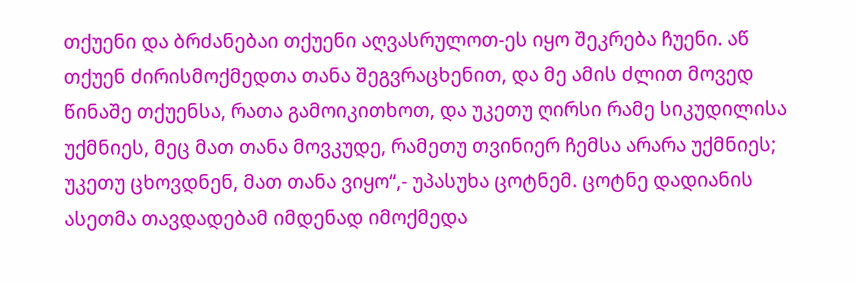თქუენი და ბრძანებაი თქუენი აღვასრულოთ-ეს იყო შეკრება ჩუენი. აწ თქუენ ძირისმოქმედთა თანა შეგვრაცხენით, და მე ამის ძლით მოვედ წინაშე თქუენსა, რათა გამოიკითხოთ, და უკეთუ ღირსი რამე სიკუდილისა უქმნიეს, მეც მათ თანა მოვკუდე, რამეთუ თვინიერ ჩემსა არარა უქმნიეს; უკეთუ ცხოვდნენ, მათ თანა ვიყო“,- უპასუხა ცოტნემ. ცოტნე დადიანის ასეთმა თავდადებამ იმდენად იმოქმედა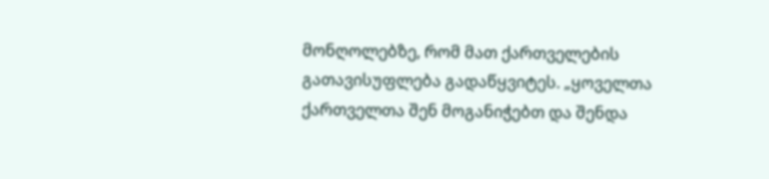მონღოლებზე, რომ მათ ქართველების გათავისუფლება გადაწყვიტეს. „ყოველთა ქართველთა შენ მოგანიჭებთ და შენდა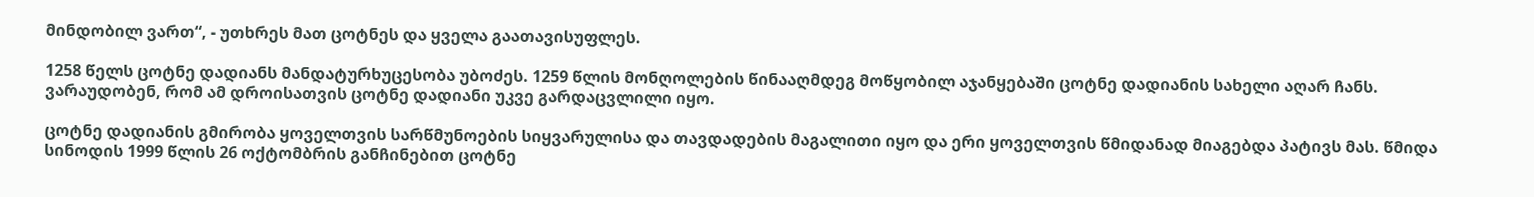მინდობილ ვართ“, - უთხრეს მათ ცოტნეს და ყველა გაათავისუფლეს.

1258 წელს ცოტნე დადიანს მანდატურხუცესობა უბოძეს. 1259 წლის მონღოლების წინააღმდეგ მოწყობილ აჯანყებაში ცოტნე დადიანის სახელი აღარ ჩანს. ვარაუდობენ, რომ ამ დროისათვის ცოტნე დადიანი უკვე გარდაცვლილი იყო.

ცოტნე დადიანის გმირობა ყოველთვის სარწმუნოების სიყვარულისა და თავდადების მაგალითი იყო და ერი ყოველთვის წმიდანად მიაგებდა პატივს მას. წმიდა სინოდის 1999 წლის 26 ოქტომბრის განჩინებით ცოტნე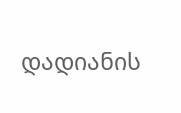დადიანის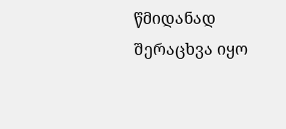წმიდანად შერაცხვა იყო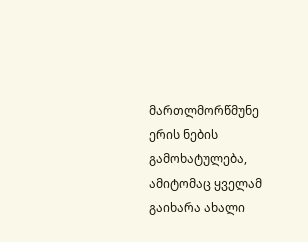მართლმორწმუნე ერის ნების გამოხატულება, ამიტომაც ყველამ გაიხარა ახალი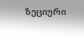ზეციური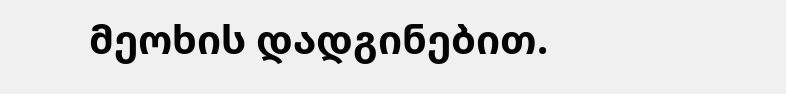მეოხის დადგინებით.